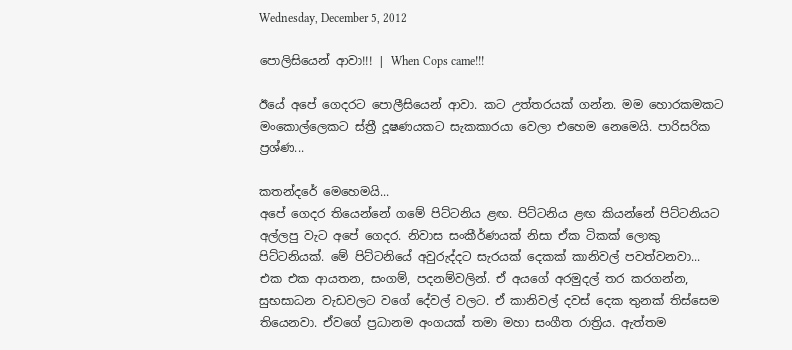Wednesday, December 5, 2012

පොලිසියෙන් ආවා!!! | When Cops came!!!

ඊයේ අපේ ගෙදරට පොලීසියෙන් ආවා. කට උත්තරයක් ගන්න. මම හොරකමකට මංකොල්ලෙකට ස්ත්‍රී දූෂණයකට සැකකාරයා වෙලා එහෙම නෙමෙයි. පාරිසරික ප්‍රශ්ණ...

කතන්දරේ මෙහෙමයි...
අපේ ගෙදර තියෙන්නේ ගමේ පිට්ටනිය ළඟ. පිට්ටනිය ළඟ කියන්නේ පිට්ටනියට අල්ලපු වැට අපේ ගෙදර. නිවාස සංකීර්ණයක් නිසා ඒක ටිකක් ලොකු පිට්ටනියක්. මේ පිට්ටනියේ අවුරුද්දට සැරයක් දෙකක් කානිවල් පවත්වනවා... එක එක ආයතන, සංගම්, පදනම්වලින්. ඒ අයගේ අරමුදල් තර කරගන්න, සුභසාධන වැඩවලට වගේ දේවල් වලට. ඒ කානිවල් දවස් දෙක තුනක් තිස්සෙම තියෙනවා. ඒවගේ ප්‍රධානම අංගයක් තමා මහා සංගීත රාත්‍රිය. ඇත්තම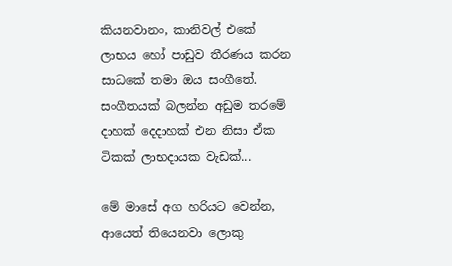කියනවානං, කානිවල් එකේ ලාභය හෝ පාඩුව තීරණය කරන සාධකේ තමා ඔය සංගීතේ. සංගීතයක් බලන්න අඩුම තරමේ දාහක් දෙදාහක් එන නිසා ඒක ටිකක් ලාභදායක වැඩක්...

මේ මාසේ අග හරියට වෙන්න, ආයෙත් තියෙනවා ලොකු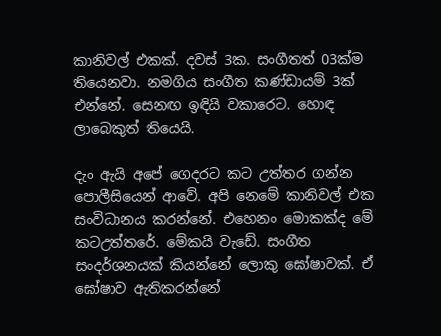කානිවල් එකක්. දවස් 3ක. සංගීතත් 03ක්ම තියෙනවා. නමගිය සංගීත කණ්ඩායම් 3ක් එන්නේ. සෙනඟ ඉඳියි වකාරෙට. හොඳ ලාබෙකුත් තියෙයි.

දැං ඇයි අපේ ගෙදරට කට උත්තර ගන්න පොලීසියෙන් ආවේ. අපි නෙමේ කානිවල් එක සංවිධානය කරන්නේ. එහෙනං මොකක්ද මේ කටඋත්තරේ. මේකයි වැඩේ. සංගීත සංදර්ශනයක් කියන්නේ ලොකු ඝෝෂාවක්. ඒ ඝෝෂාව ඇතිකරන්නේ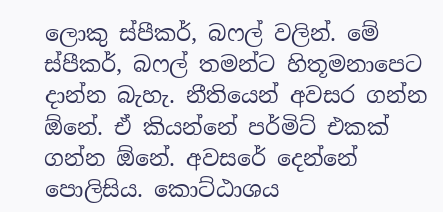ලොකු ස්පීකර්, බෆල් වලින්. මේ ස්පීකර්, බෆල් තමන්ට හිතූමනාපෙට දාන්න බැහැ. නීතියෙන් අවසර ගන්න ඕනේ. ඒ කියන්නේ පර්මිට් එකක් ගන්න ඕනේ. අවසරේ දෙන්නේ පොලිසිය. කොට්ඨාශය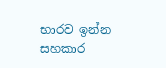භාරව ඉන්න සහකාර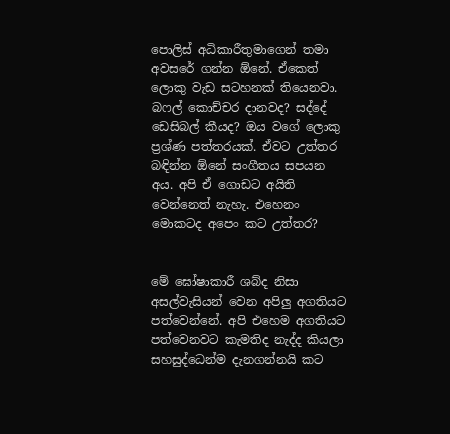පොලිස් අධිකාරීතුමාගෙන් තමා අවසරේ ගන්න ඕනේ. ඒකෙත් ලොකු වැඩ සටහනක් තියෙනවා. බෆල් කොච්චර දානවද? සද්දේ ඩෙසිබල් කීයද? ඔය වගේ ලොකු ප්‍රශ්ණ පත්තරයක්. ඒවට උත්තර බඳින්න ඕනේ සංගීතය සපයන අය. අපි ඒ ගොඩට අයිති වෙන්නෙත් නැහැ. එහෙනං මොකටද අපෙං කට උත්තර?


මේ ඝෝෂාකාරී ශබ්ද නිසා අසල්වැසියන් වෙන අපිලු අගතියට පත්වෙන්නේ. අපි එහෙම අගතියට පත්වෙනවට කැමතිද නැද්ද කියලා සහසුද්ධෙන්ම දැනගන්නයි කට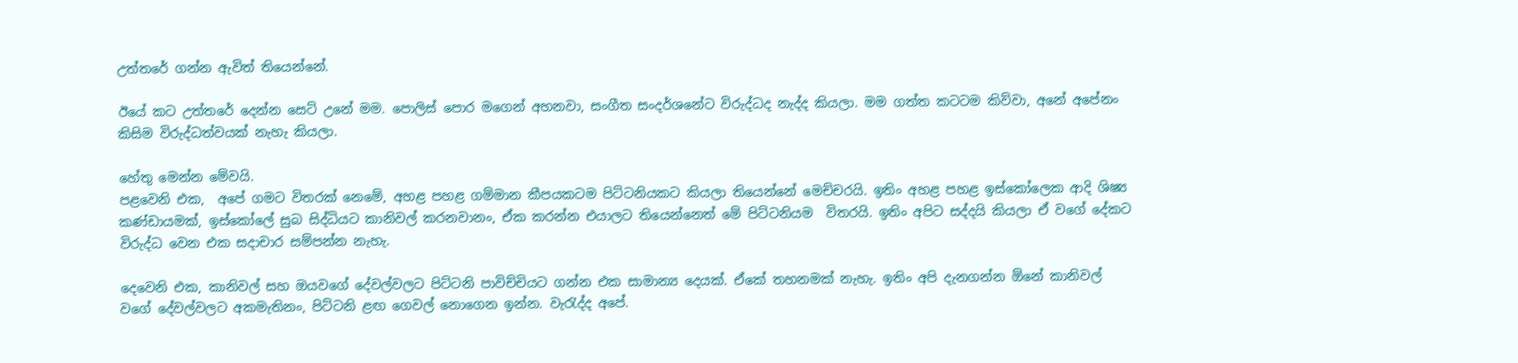උත්තරේ ගන්න ඇවිත් තියෙන්නේ.

ඊයේ කට උත්තරේ දෙන්න සෙට් උනේ මම. පොලිස් පොර මගෙන් අහනවා, සංගීත සංදර්ශනේට විරුද්ධද නැද්ද කියලා. මම ගත්ත කටටම කිව්වා, අනේ අපේනං කිසිම විරුද්ධත්වයක් නැහැ කියලා.

හේතු මෙන්න මේවයි.
පළවෙනි එක,  අපේ ගමට විතරක් නෙමේ, අහළ පහළ ගම්මාන කීපයකටම පිට්ටනියකට කියලා තියෙන්නේ මෙච්චරයි. ඉතිං අහළ පහළ ඉස්කෝලෙක ආදි ශිෂ්‍ය කණ්ඩායමක්, ඉස්කෝලේ සුබ සිද්ධියට කානිවල් කරනවානං, ඒක කරන්න එයාලට තියෙන්නෙත් මේ පිට්ටනියම  විතරයි. ඉතිං අපිට සද්දයි කියලා ඒ වගේ දේකට විරුද්ධ වෙන එක සදාචාර සම්පන්න නැහැ.

දෙවෙනි එක, කානිවල් සහ ඔයවගේ දේවල්වලට පිට්ටනි පාවිච්චියට ගන්න එක සාමාන්‍ය දෙයක්. ඒකේ තහනමක් නැහැ. ඉතිං අපි දැනගන්න ඕනේ කානිවල් වගේ දේවල්වලට අකමැතිනං, පිට්ටනි ළඟ ගෙවල් නොගෙන ඉන්න. වැරැද්ද අපේ.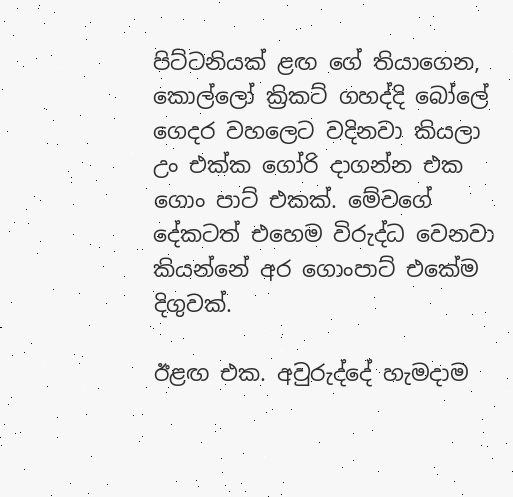පිට්ටනියක් ළඟ ගේ තියාගෙන, කොල්ලෝ ක්‍රිකට් ගහද්දි බෝලේ ගෙදර වහලෙට වදිනවා කියලා උං එක්ක ගෝරි දාගන්න එක ගොං පාට් එකක්. මේවගේ දේකටත් එහෙම විරුද්ධ වෙනවා කියන්නේ අර ගොංපාට් එකේම දිගුවක්.

ඊළඟ එක. අවුරුද්දේ හැමදාම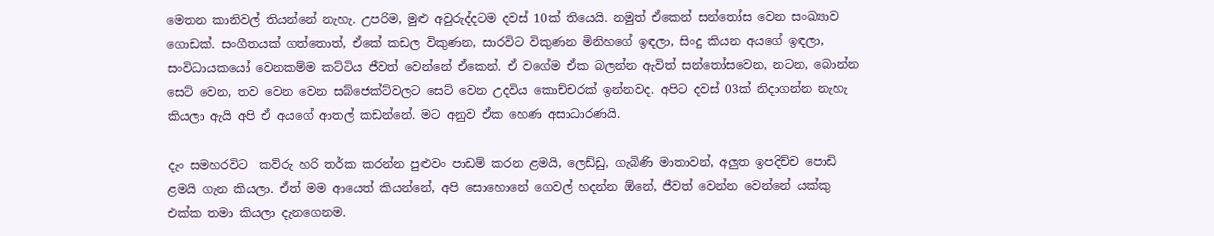මෙතන කානිවල් තියන්නේ නැහැ. උපරිම, මුළු අවුරුද්දටම දවස් 10ක් තියෙයි. නමුත් ඒකෙන් සන්තෝස වෙන සංඛ්‍යාව ගොඩක්. සංගීතයක් ගත්තොත්, ඒකේ කඩල විකුණන, සාරවිට විකුණන මිනිහගේ ඉඳලා, සිංදු කියන අයගේ ඉඳලා, සංවිධායකයෝ වෙනකම්ම කට්ටිය ජීවත් වෙන්නේ ඒකෙන්. ඒ වගේම ඒක බලන්න ඇවිත් සන්තෝසවෙන, නටන, බොන්න සෙට් වෙන, තව වෙන වෙන සබ්ජෙක්ට්වලට සෙට් වෙන උදවිය කොච්චරක් ඉන්නවද. අපිට දවස් 03ක් නිදාගන්න නැහැ කියලා ඇයි අපි ඒ අයගේ ආතල් කඩන්නේ. මට අනුව ඒක හෙණ අසාධාරණයි.

දැං සමහරවිට  කව්රු හරි තර්ක කරන්න පුළුවං පාඩම් කරන ළමයි, ලෙඩ්ඩු, ගැබිණි මාතාවන්, අලුත ඉපදිච්ච පොඩි ළමයි ගැන කියලා. ඒත් මම ආයෙත් කියන්නේ, අපි සොහොනේ ගෙවල් හදන්න ඕනේ, ජීවත් වෙන්න වෙන්නේ යක්කු එක්ක තමා කියලා දැනගෙනම.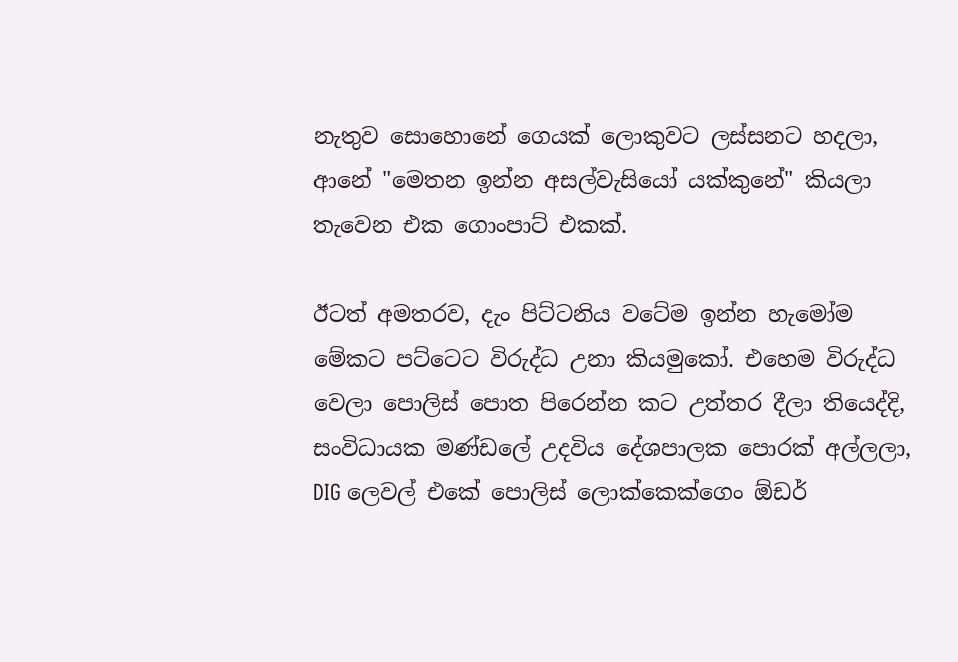නැතුව සොහොනේ ගෙයක් ලොකුවට ලස්සනට හදලා, ආනේ "මෙතන ඉන්න අසල්වැසියෝ යක්කුනේ" කියලා තැවෙන එක ගොංපාට් එකක්.

ඊටත් අමතරව, දැං පිට්ටනිය වටේම ඉන්න හැමෝම මේකට පට්ටෙට විරුද්ධ උනා කියමුකෝ. එහෙම විරුද්ධ වෙලා පොලිස් පොත පිරෙන්න කට උත්තර දීලා තියෙද්දි, සංවිධායක මණ්ඩලේ උදවිය දේශපාලක පොරක් අල්ලලා, DIG ලෙවල් එකේ පොලිස් ලොක්කෙක්ගෙං ඕඩර්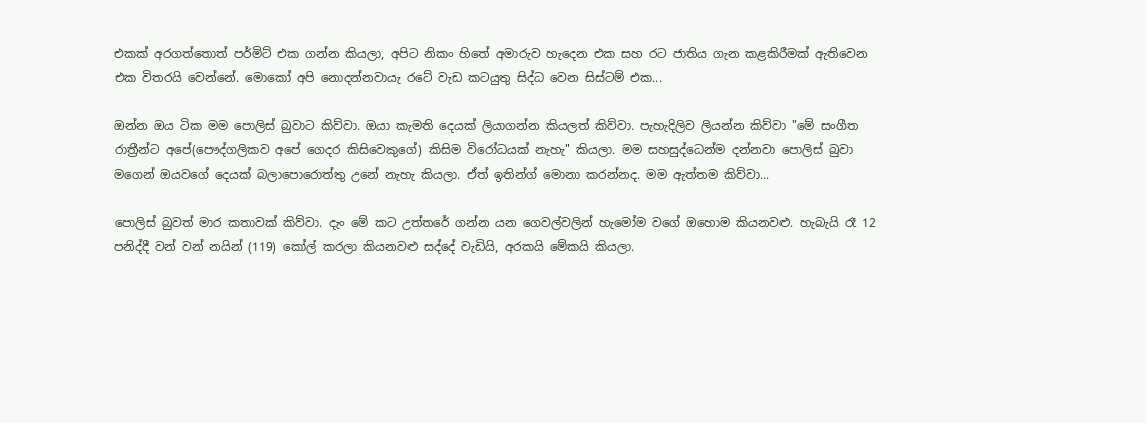එකක් අරගත්තොත් පර්මිට් එක ගන්න කියලා, අපිට නිකං හිතේ අමාරුව හැදෙන එක සහ රට ජාතිය ගැන කළකිරීමක් ඇතිවෙන එක විතරයි වෙන්නේ. මොකෝ අපි නොදන්නවායැ රටේ වැඩ කටයුතු සිද්ධ වෙන සිස්ටම් එක...

ඔන්න ඔය ටික මම පොලිස් බුවාට කිව්වා. ඔයා කැමති දෙයක් ලියාගන්න කියලත් කිව්වා. පැහැදිලිව ලියන්න කිව්වා "මේ සංගීත රාත්‍රීන්ට අපේ(පෞද්ගලිකව අපේ ගෙදර කිසිවෙකුගේ) කිසිම විරෝධයක් නැහැ" කියලා. මම සහසුද්ධෙන්ම දන්නවා පොලිස් බුවා මගෙන් ඔයවගේ දෙයක් බලාපොරොත්තු උනේ නැහැ කියලා. ඒත් ඉතින්ග් මොනා කරන්නද. මම ඇත්තම කිව්වා...

පොලිස් බුවත් මාර කතාවක් කිව්වා. දැං මේ කට උත්තරේ ගන්න යන ගෙවල්වලින් හැමෝම වගේ ඔහොම කියනවළු. හැබැයි රෑ 12 පනිද්දී වන් වන් නයින් (119) කෝල් කරලා කියනවළු සද්දේ වැඩියි, අරකයි මේකයි කියලා.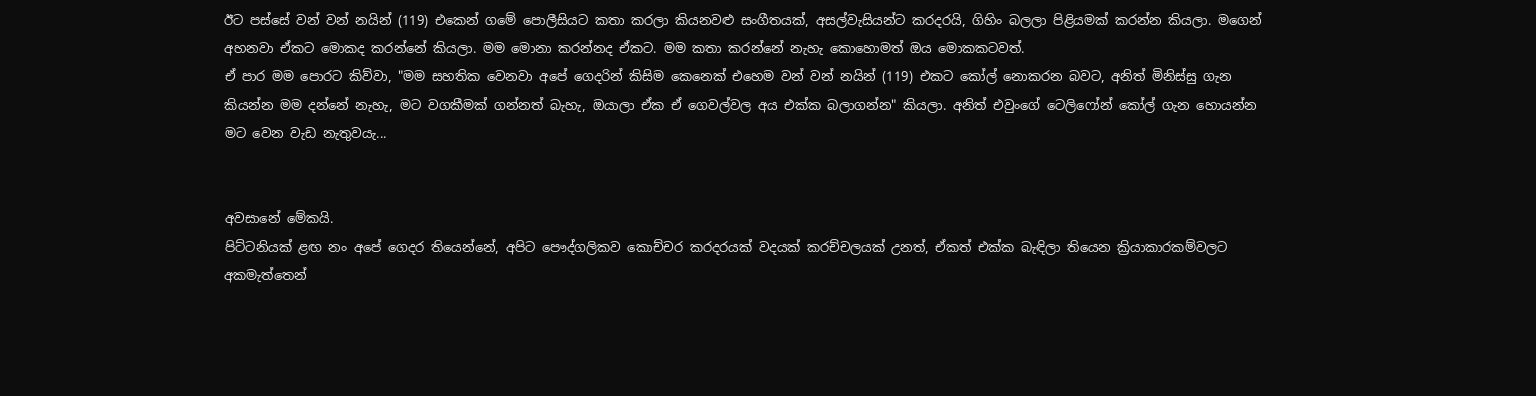ඊට පස්සේ වන් වන් නයින් (119) එකෙන් ගමේ පොලීසියට කතා කරලා කියනවළු සංගීතයක්, අසල්වැසියන්ට කරදරයි, ගිහිං බලලා පිළියමක් කරන්න කියලා. මගෙන් අහනවා ඒකට මොකද කරන්නේ කියලා. මම මොනා කරන්නද ඒකට. මම කතා කරන්නේ නැහැ කොහොමත් ඔය මොකකටවත්.
ඒ පාර මම පොරට කිව්වා, "මම සහතික වෙනවා අපේ ගෙදරින් කිසිම කෙනෙක් එහෙම වන් වන් නයින් (119) එකට කෝල් නොකරන බවට, අනිත් මිනිස්සු ගැන කියන්න මම දන්නේ නැහැ, මට වගකීමක් ගන්නත් බැහැ, ඔයාලා ඒක ඒ ගෙවල්වල අය එක්ක බලාගන්න" කියලා. අනිත් එවුංගේ ටෙලිෆෝන් කෝල් ගැන හොයන්න මට වෙන වැඩ නැතුවයැ...


අවසානේ මේකයි.
පිට්ටනියක් ළඟ නං අපේ ගෙදර තියෙන්නේ, අපිට පෞද්ගලිකව කොච්චර කරදරයක් වදයක් කරච්චලයක් උනත්, ඒකත් එක්ක බැඳිලා තියෙන ක්‍රියාකාරකම්වලට අකමැත්තෙන්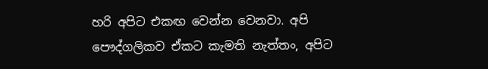හරි අපිට එකඟ වෙන්න වෙනවා. අපි පෞද්ගලිකව ඒකට කැමති නැත්තං, අපිට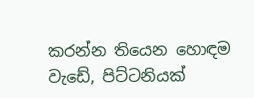කරන්න තියෙන හොඳම වැඩේ, පිට්ටනියක්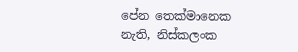පේන තෙක්මානෙක නැති, නිස්කලංක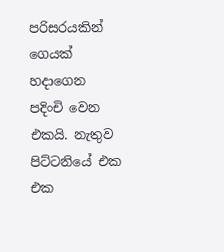පරිසරයකින් ගෙයක් හදාගෙන පදිංචි වෙන එකයි. නැතුව පිට්ටනියේ එක එක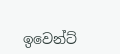ඉවෙන්ට්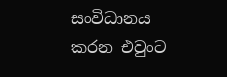සංවිධානය කරන එවුංට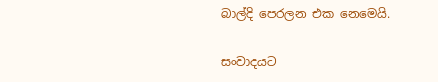බාල්දි පෙරලන එක නෙමෙයි.

සංවාදයට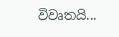විවෘතයි...